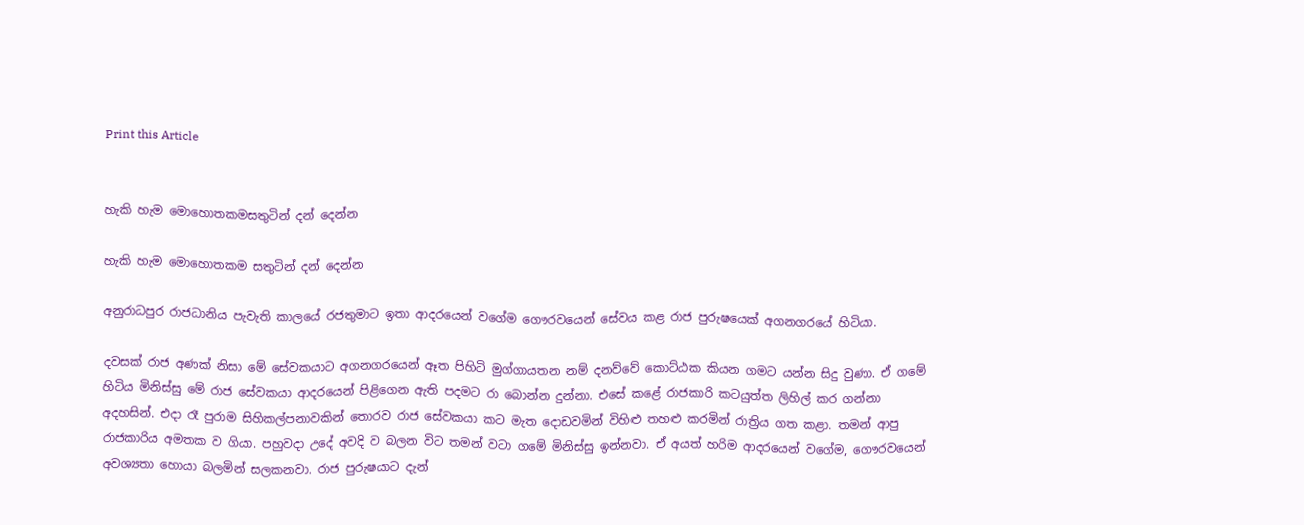Print this Article


හැකි හැම මොහොතකමසතුටින් දන් දෙන්න

හැකි හැම මොහොතකම සතුටින් දන් දෙන්න

අනුරාධපුර රාජධානිය පැවැති කාලයේ රජතුමාට ඉතා ආදරයෙන් වගේම ගෞරවයෙන් සේවය කළ රාජ පුරුෂයෙක් අගනගරයේ හිටියා.

දවසක් රාජ අණක් නිසා මේ සේවකයාට අගනගරයෙන් ඈත පිහිටි මුග්ගායතන නම් දනව්වේ කොට්ඨක කියන ගමට යන්න සිදු වුණා. ඒ ගමේ හිටිය මිනිස්සු මේ රාජ සේවකයා ආදරයෙන් පිළිගෙන ඇති පදමට රා බොන්න දුන්නා. එසේ කළේ රාජකාරි කටයුත්ත ලිහිල් කර ගන්නා අදහසින්. එදා රෑ පුරාම සිහිකල්පනාවකින් තොරව රාජ සේවකයා කට මැත දොඩවමින් විහිළු තහළු කරමින් රාත්‍රිය ගත කළා. තමන් ආපු රාජකාරිය අමතක ව ගියා. පහුවදා උදේ අවදි ව බලන විට තමන් වටා ගමේ මිනිස්සු ඉන්නවා. ඒ අයත් හරිම ආදරයෙන් වගේම, ගෞරවයෙන් අවශ්‍යතා හොයා බලමින් සලකනවා. රාජ පුරුෂයාට දැන්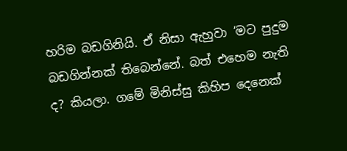හරිම බඩගිනියි. ඒ නිසා ඇහුවා ‘මට පුදුම බඩගින්නක් තිබෙන්නේ. බත් එහෙම නැති ද? කියලා. ගමේ මිනිස්සු කිහිප දෙනෙක්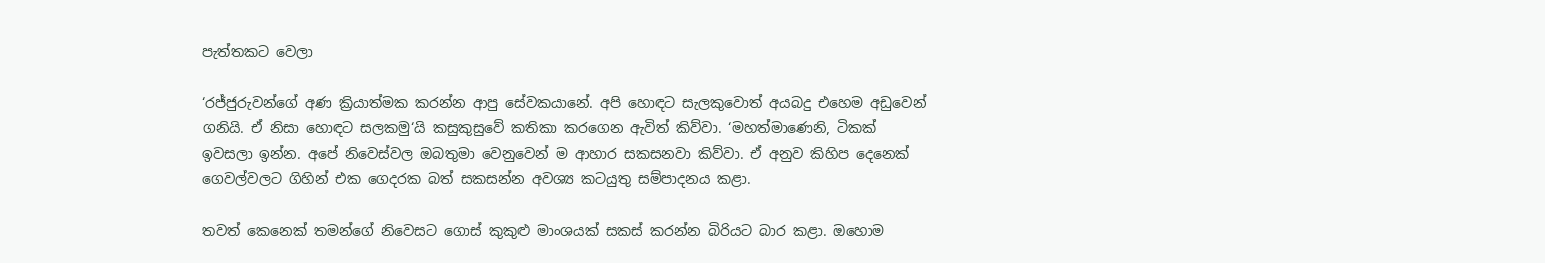පැත්තකට වෙලා

‘රජ්ජුරුවන්ගේ අණ ක්‍රියාත්මක කරන්න ආපු සේවකයානේ. අපි හොඳට සැලකුවොත් අයබදු එහෙම අඩුවෙන් ගනියි. ඒ නිසා හොඳට සලකමු‘යි කසුකුසුවේ කතිකා කරගෙන ඇවිත් කිව්වා. ‘මහත්මාණෙනි, ටිකක් ඉවසලා ඉන්න. අපේ නිවෙස්වල ඔබතුමා වෙනුවෙන් ම ආහාර සකසනවා කිව්වා. ඒ අනුව කිහිප දෙනෙක් ගෙවල්වලට ගිහින් එක ගෙදරක බත් සකසන්න අවශ්‍ය කටයුතු සම්පාදනය කළා.

තවත් කෙනෙක් තමන්ගේ නිවෙසට ගොස් කුකුළු මාංශයක් සකස් කරන්න බිරියට බාර කළා. ඔහොම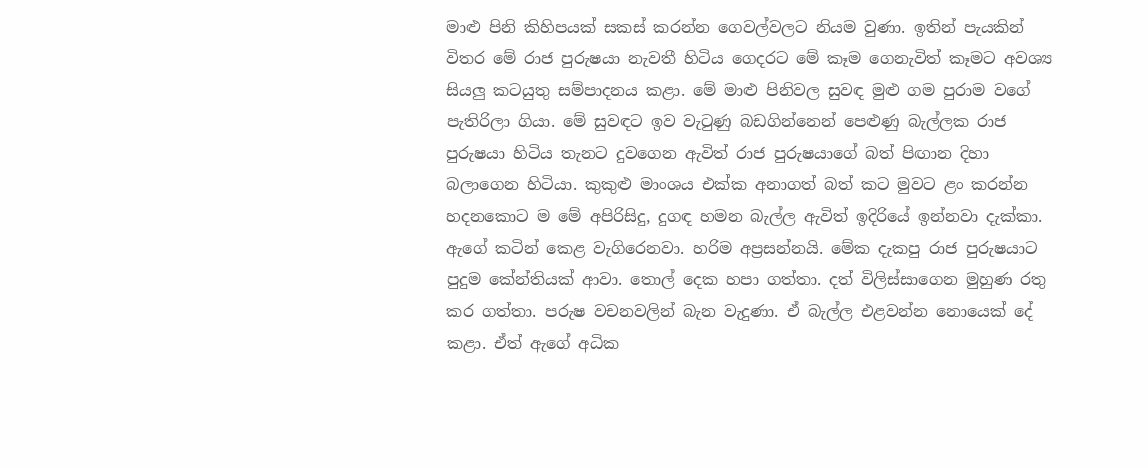මාළු පිනි කිහිපයක් සකස් කරන්න ගෙවල්වලට නියම වුණා. ඉතින් පැයකින් විතර මේ රාජ පුරුෂයා නැවතී හිටිය ගෙදරට මේ කෑම ගෙනැවිත් කෑමට අවශ්‍ය සියලු කටයුතු සම්පාදනය කළා. මේ මාළු පිනිවල සුවඳ මුළු ගම පුරාම වගේ පැතිරිලා ගියා. මේ සුවඳට ඉව වැටුණු බඩගින්නෙන් පෙළුණු බැල්ලක රාජ පුරුෂයා හිටිය තැනට දුවගෙන ඇවිත් රාජ පුරුෂයාගේ බත් පිඟාන දිහා බලාගෙන හිටියා. කුකුළු මාංශය එක්ක අනාගත් බත් කට මුවට ළං කරන්න හදනකොට ම මේ අපිරිසිදු, දුගඳ හමන බැල්ල ඇවිත් ඉදිරියේ ඉන්නවා දැක්කා. ඇගේ කටින් කෙළ වැගිරෙනවා. හරිම අප්‍රසන්නයි. මේක දැකපු රාජ පුරුෂයාට පුදුම කේන්තියක් ආවා. තොල් දෙක හපා ගත්තා. දත් විලිස්සාගෙන මුහුණ රතු කර ගත්තා. පරුෂ වචනවලින් බැන වැදුණා. ඒ බැල්ල එළවන්න නොයෙක් දේ කළා. ඒත් ඇගේ අධික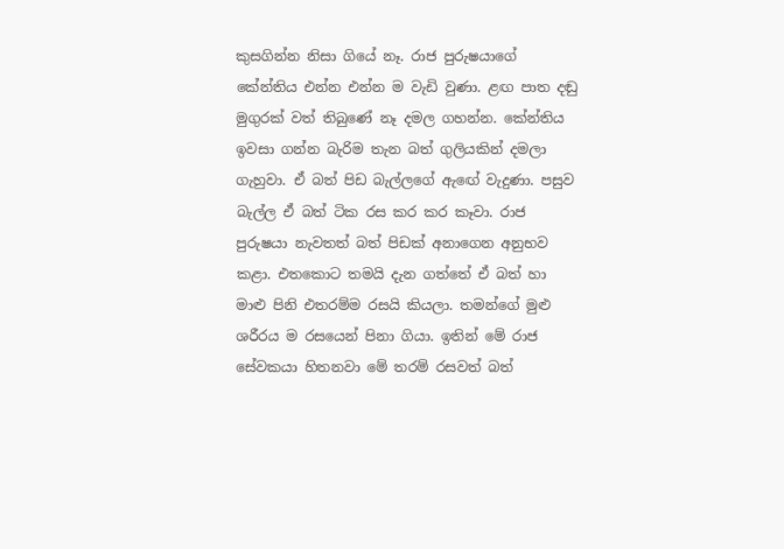කුසගින්න නිසා ගියේ නෑ. රාජ පුරුෂයාගේ කේන්තිය එන්න එන්න ම වැඩි වුණා. ළඟ පාත දඬු මුගුරක් වත් තිබුණේ නෑ දමල ගහන්න. කේන්තිය ඉවසා ගන්න බැරිම තැන බත් ගුලියකින් දමලා ගැහුවා. ඒ බත් පිඩ බැල්ලගේ ඇඟේ වැදුණා. පසුව බැල්ල ඒ බත් ටික රස කර කර කෑවා. රාජ පුරුෂයා නැවතත් බත් පිඩක් අනාගෙන අනුභව කළා. එතකොට තමයි දැන ගත්තේ ඒ බත් හා මාළු පිනි එතරම්ම රසයි කියලා. තමන්ගේ මුළු ශරීරය ම රසයෙන් පිනා ගියා. ඉතින් මේ රාජ සේවකයා හිතනවා මේ තරම් රසවත් බත්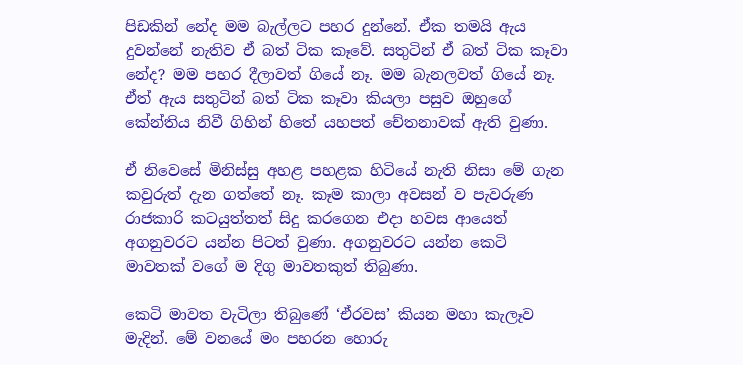පිඩකින් නේද මම බැල්ලට පහර දුන්නේ. ඒක තමයි ඇය දුවන්නේ නැතිව ඒ බත් ටික කෑවේ. සතුටින් ඒ බත් ටික කෑවා නේද? මම පහර දීලාවත් ගියේ නෑ. මම බැනලවත් ගියේ නෑ. ඒත් ඇය සතුටින් බත් ටික කෑවා කියලා පසුව ඔහුගේ කේන්තිය නිවී ගිහින් හිතේ යහපත් චේතනාවක් ඇති වුණා.

ඒ නිවෙසේ මිනිස්සු අහළ පහළක හිටියේ නැති නිසා මේ ගැන කවුරුත් දැන ගත්තේ නෑ. කෑම කාලා අවසන් ව පැවරුණ රාජකාරි කටයුත්තත් සිදු කරගෙන එදා හවස ආයෙත් අගනුවරට යන්න පිටත් වුණා. අගනුවරට යන්න කෙටි මාවතක් වගේ ම දිගු මාවතකුත් තිබුණා.

කෙටි මාවත වැටිලා තිබුණේ ‘ඒරවස’ කියන මහා කැලෑව මැදින්. මේ වනයේ මං පහරන හොරු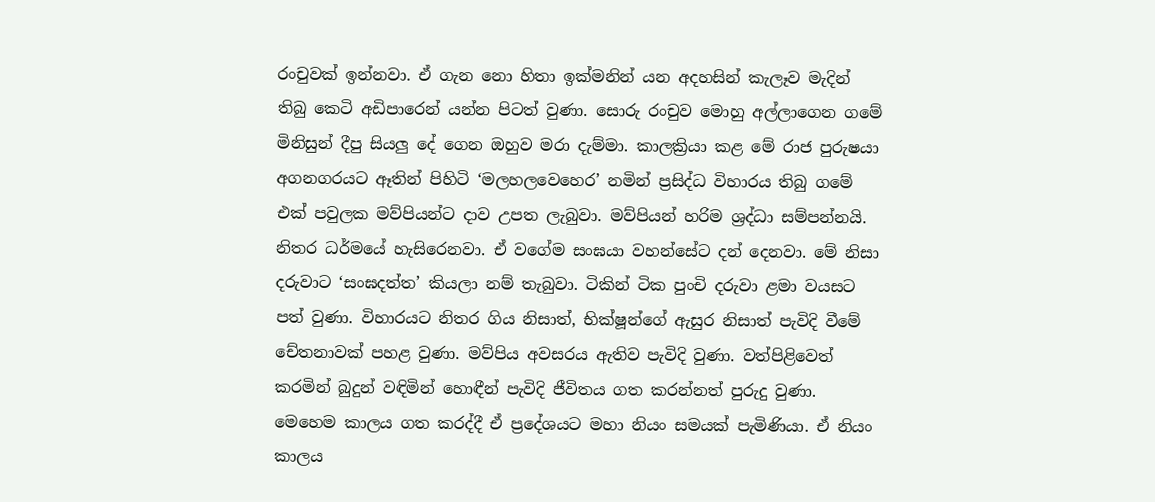රංචුවක් ඉන්නවා. ඒ ගැන නො හිතා ඉක්මනින් යන අදහසින් කැලෑව මැදින් තිබු කෙටි අඩිපාරෙන් යන්න පිටත් වුණා. සොරු රංචුව මොහු අල්ලාගෙන ගමේ මිනිසුන් දීපු සියලු දේ ගෙන ඔහුව මරා දැම්මා. කාලක්‍රියා කළ මේ රාජ පුරුෂයා අගනගරයට ඈතින් පිහිටි ‘මලහලවෙහෙර’ නමින් ප්‍රසිද්ධ විහාරය තිබු ගමේ එක් පවුලක මව්පියන්ට දාව උපත ලැබුවා. මව්පියන් හරිම ශ්‍රද්ධා සම්පන්නයි. නිතර ධර්මයේ හැසිරෙනවා. ඒ වගේම සංඝයා වහන්සේට දන් දෙනවා. මේ නිසා දරුවාට ‘සංඝදත්ත’ කියලා නම් තැබුවා. ටිකින් ටික පුංචි දරුවා ළමා වයසට පත් වුණා. විහාරයට නිතර ගිය නිසාත්, භික්ෂූන්ගේ ඇසුර නිසාත් පැවිදි වීමේ චේතනාවක් පහළ වුණා. මව්පිය අවසරය ඇතිව පැවිදි වුණා. වත්පිළිවෙත් කරමින් බුදුන් වඳිමින් හොඳීන් පැවිදි ජීවිතය ගත කරන්නත් පුරුදු වුණා. මෙහෙම කාලය ගත කරද්දී ඒ ප්‍රදේශයට මහා නියං සමයක් පැමිණියා. ඒ නියං කාලය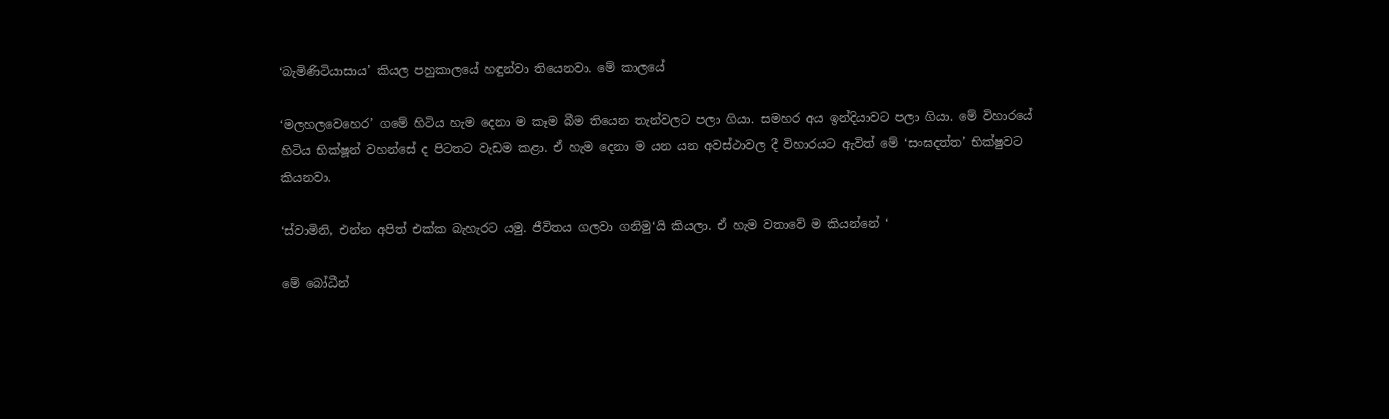‘බැමිණිටියාසාය’ කියල පහුකාලයේ හඳුන්වා තියෙනවා. මේ කාලයේ

‘මලහලවෙහෙර’ ගමේ හිටිය හැම දෙනා ම කෑම බීම තියෙන තැන්වලට පලා ගියා. සමහර අය ඉන්දියාවට පලා ගියා. මේ විහාරයේ හිටිය භික්ෂූන් වහන්සේ ද පිටතට වැඩම කළා. ඒ හැම දෙනා ම යන යන අවස්ථාවල දී විහාරයට ඇවිත් මේ ‘සංඝදත්ත’ භික්ෂුවට කියනවා.

‘ස්වාමිනි, එන්න අපිත් එක්ක බැහැරට යමු. ජීවිතය ගලවා ගනිමු‘යි කියලා. ඒ හැම වතාවේ ම කියන්නේ ‘

මේ බෝධීන්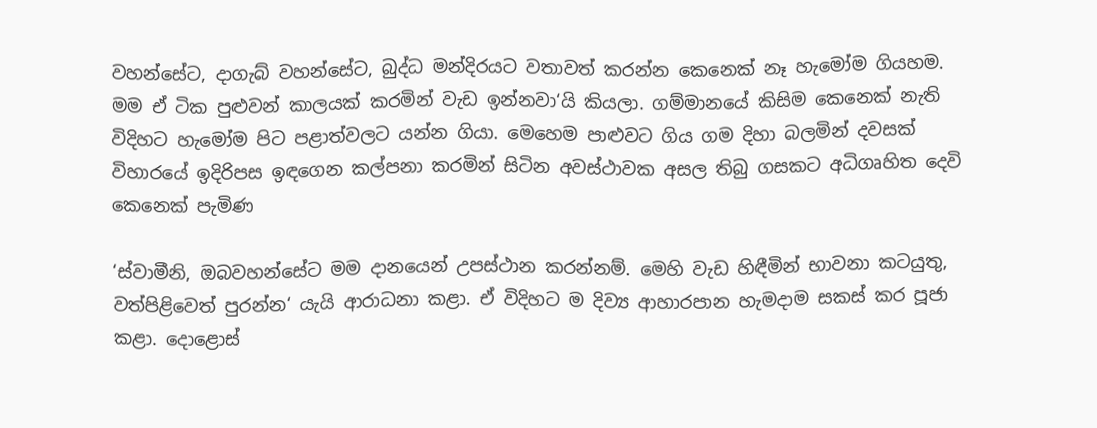වහන්සේට, දාගැබ් වහන්සේට, බුද්ධ මන්දිරයට වතාවත් කරන්න කෙනෙක් නෑ හැමෝම ගියහම. මම ඒ ටික පුළුවන් කාලයක් කරමින් වැඩ ඉන්නවා‘යි කියලා. ගම්මානයේ කිසිම කෙනෙක් නැති විදිහට හැමෝම පිට පළාත්වලට යන්න ගියා. මෙහෙම පාළුවට ගිය ගම දිහා බලමින් දවසක් විහාරයේ ඉදිරිපස ඉඳගෙන කල්පනා කරමින් සිටින අවස්ථාවක අසල තිබු ගසකට අධිගෘහිත දෙවි කෙනෙක් පැමිණ

‘ස්වාමීනි, ඔබවහන්සේට මම දානයෙන් උපස්ථාන කරන්නම්. මෙහි වැඩ හිඳීමින් භාවනා කටයුතු, වත්පිළිවෙත් පුරන්න‘ යැයි ආරාධනා කළා. ඒ විදිහට ම දිව්‍ය ආහාරපාන හැමදාම සකස් කර පූජා කළා. දොළොස්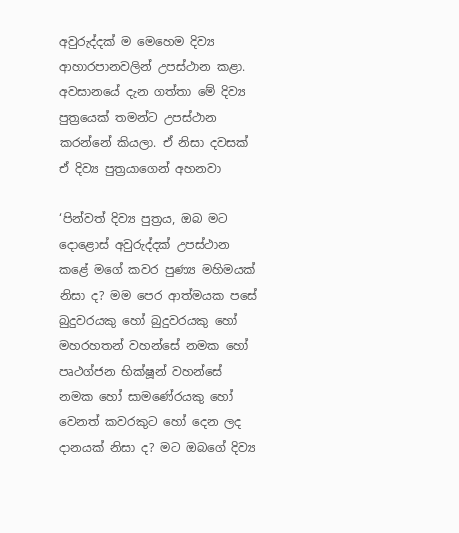අවුරුද්දක් ම මෙහෙම දිව්‍ය ආහාරපානවලින් උපස්ථාන කළා. අවසානයේ දැන ගත්තා මේ දිව්‍ය පුත්‍රයෙක් තමන්ට උපස්ථාන කරන්නේ කියලා. ඒ නිසා දවසක් ඒ දිව්‍ය පුත්‍රයාගෙන් අහනවා

‘පින්වත් දිව්‍ය පුත්‍රය, ඔබ මට දොළොස් අවුරුද්දක් උපස්ථාන කළේ මගේ කවර පුණ්‍ය මහිමයක් නිසා ද? මම පෙර ආත්මයක පසේ බුදුවරයකු හෝ බුදුවරයකු හෝ මහරහතන් වහන්සේ නමක හෝ පෘථග්ජන භික්ෂූන් වහන්සේ නමක හෝ සාමණේරයකු හෝ වෙනත් කවරකුට හෝ දෙන ලද දානයක් නිසා ද? මට ඔබගේ දිව්‍ය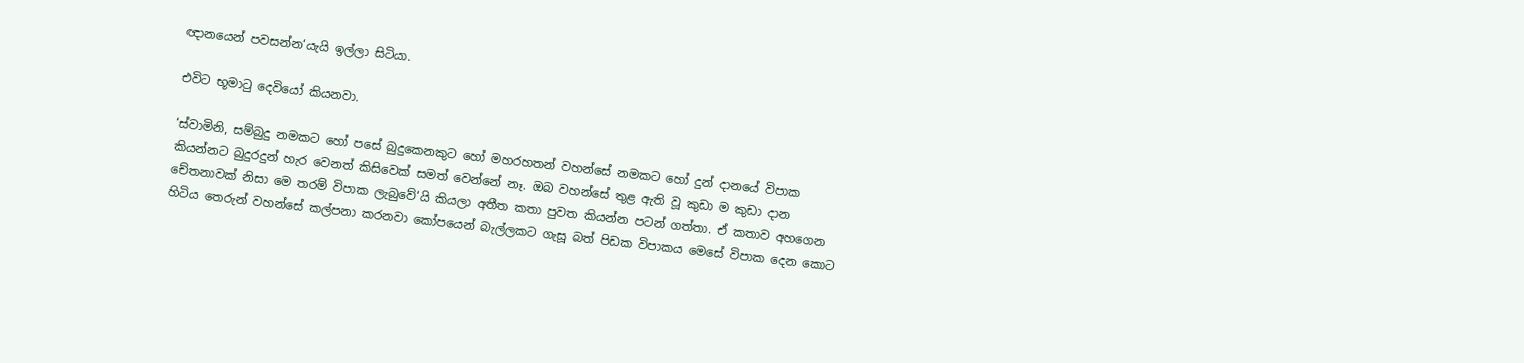ඥානයෙන් පවසන්න‘යැයි ඉල්ලා සිටියා.

එවිට භූමාටු දෙවියෝ කියනවා.

‘ස්වාමිනි, සම්බුදු නමකට හෝ පසේ බුදුකෙනකුට හෝ මහරහතන් වහන්සේ නමකට හෝ දුන් දානයේ විපාක කියන්නට බුදුරදුන් හැර වෙනත් කිසිවෙක් සමත් වෙන්නේ නෑ. ඔබ වහන්සේ තුළ ඇති වූ කුඩා ම කුඩා දාන චේතනාවක් නිසා මෙ තරම් විපාක ලැබුවේ‘යි කියලා අතීත කතා පුවත කියන්න පටන් ගත්තා. ඒ කතාව අහගෙන හිටිය තෙරුන් වහන්සේ කල්පනා කරනවා කෝපයෙන් බැල්ලකට ගැසූ බත් පිඩක විපාකය මෙසේ විපාක දෙන කොට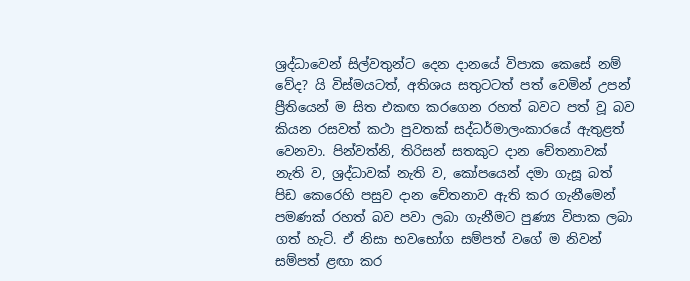ශ්‍රද්ධාවෙන් සිල්වතුන්ට දෙන දානයේ විපාක කෙසේ නම් වේද? යි විස්මයටත්, අතිශය සතුටටත් පත් වෙමින් උපන් ප්‍රීතියෙන් ම සිත එකඟ කරගෙන රහත් බවට පත් වූ බව කියන රසවත් කථා පුවතක් සද්ධර්මාලංකාරයේ ඇතුළත් වෙනවා. පින්වත්නි, තිරිසන් සතකුට දාන චේතනාවක් නැති ව, ශ්‍රද්ධාවක් නැති ව, කෝපයෙන් දමා ගැසූ බත් පිඩ කෙරෙහි පසුව දාන චේතනාව ඇති කර ගැනීමෙන් පමණක් රහත් බව පවා ලබා ගැනීමට පුණ්‍ය විපාක ලබා ගත් හැටි. ඒ නිසා භවභෝග සම්පත් වගේ ම නිවන් සම්පත් ළඟා කර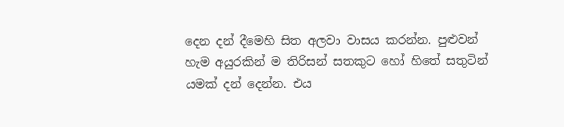දෙන දන් දීමෙහි සිත අලවා වාසය කරන්න. පුළුවන් හැම අයුරකින් ම තිරිසන් සතකුට හෝ හිතේ සතුටින් යමක් දන් දෙන්න. එය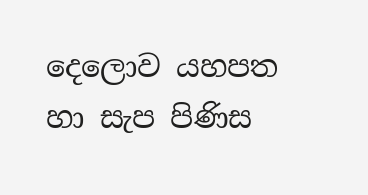දෙලොව යහපත හා සැප පිණිස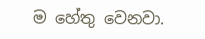ම හේතු වෙනවා.